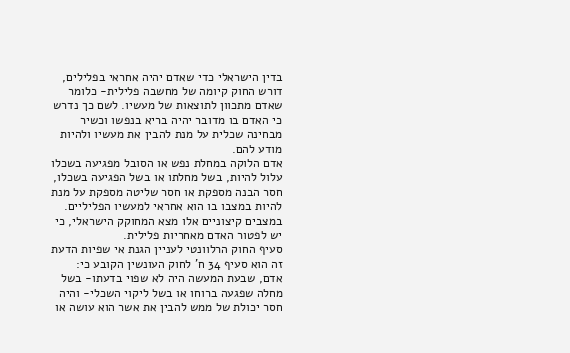בדין הישראלי כדי שאדם יהיה אחראי בפלילים, דורש החוק קיומה של מחשבה פלילית- כלומר שאדם מתכוון לתוצאות של מעשיו. לשם כך נדרש כי האדם בו מדובר יהיה בריא בנפשו וכשיר מבחינה שכלית על מנת להבין את מעשיו ולהיות מודע להם.
אדם הלוקה במחלת נפש או הסובל מפגיעה בשכלו עלול להיות, בשל מחלתו או בשל הפגיעה בשכלו, חסר הבנה מספקת או חסר שליטה מספקת על מנת להיות במצבו בו הוא אחראי למעשיו הפליליים. במצבים קיצוניים אלו מצא המחוקק הישראלי, כי יש לפטור האדם מאחריות פלילית.
סעיף החוק הרלוונטי לעניין הגנת אי שפיות הדעת זה הוא סעיף 34 ח' לחוק העונשין הקובע כי: אדם, שבעת המעשה היה לא שפוי בדעתו- בשל מחלה שפגעה ברוחו או בשל ליקוי השכלי- והיה חסר יכולת של ממש להבין את אשר הוא עושה או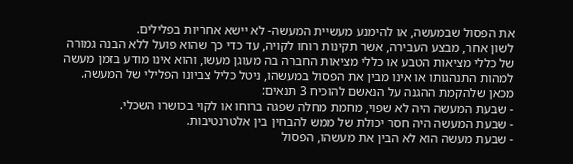את הפסול שבמעשה, או להימנע מעשיית המעשה- לא יישא אחריות בפלילים.
לשון אחר, מבצע העבירה, אשר תקינות רוחו לקויה, עד כדי כך שהוא פועל ללא הבנה גמורה של כללי מציאות הטבע או כללי מציאות החברה בה מעוגן מעשו, והוא אינו מודע בזמן מעשה למהות התנהגותו או אינו מבין את הפסול במעשהו, ניטל כליל צביונו הפלילי של המעשה.
מכאן שלהקמת ההגנה על הנאשם להוכיח 3 תנאים:
- שבעת המעשה היה לא שפוי, מחמת מחלה שפגה ברוחו או לקוי בכושרו השכלי.
- שבעת המעשה היה חסר יכולת של ממש להבחין בין אלטרנטיבות.
- שבעת מעשה הוא לא הבין את מעשהו, הפסול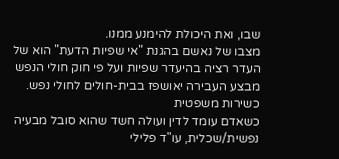שבו, ואת היכולת להימנע ממנו.
מצבו של נאשם בהגנת "אי שפיות הדעת" הוא של העדר רציה בהיעדר שפיות ועל פי חוק חולי הנפש מבצע העבירה יאושפז בבית-חולים לחולי נפש.
כשירות משפטית
כשאדם עומד לדין ועולה חשד שהוא סובל מבעיה נפשית/שכלית, עו"ד פלילי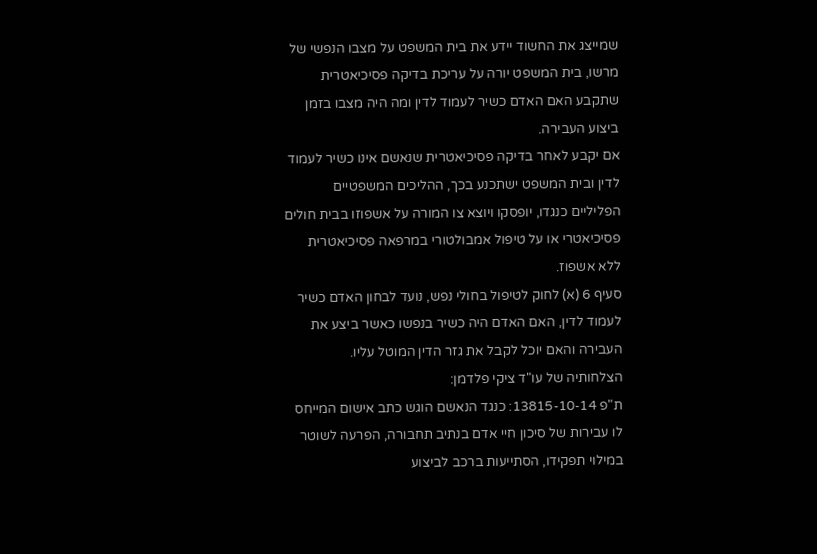שמייצג את החשוד יידע את בית המשפט על מצבו הנפשי של מרשו, בית המשפט יורה על עריכת בדיקה פסיכיאטרית שתקבע האם האדם כשיר לעמוד לדין ומה היה מצבו בזמן ביצוע העבירה.
אם יקבע לאחר בדיקה פסיכיאטרית שנאשם אינו כשיר לעמוד לדין ובית המשפט ישתכנע בכך, ההליכים המשפטיים הפליליים כנגדו, יופסקו ויוצא צו המורה על אשפוזו בבית חולים פסיכיאטרי או על טיפול אמבולטורי במרפאה פסיכיאטרית ללא אשפוז.
סעיף 6 (א) לחוק לטיפול בחולי נפש, נועד לבחון האדם כשיר לעמוד לדין, האם האדם היה כשיר בנפשו כאשר ביצע את העבירה והאם יוכל לקבל את גזר הדין המוטל עליו.
הצלחותיה של עו"ד ציקי פלדמן:
ת"פ 13815-10-14: כנגד הנאשם הוגש כתב אישום המייחס לו עבירות של סיכון חיי אדם בנתיב תחבורה, הפרעה לשוטר במילוי תפקידו, הסתייעות ברכב לביצוע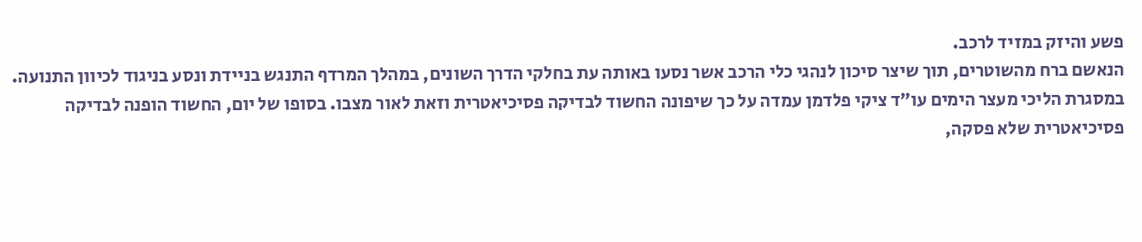פשע והיזק במזיד לרכב.
הנאשם ברח מהשוטרים, תוך שיצר סיכון לנהגי כלי הרכב אשר נסעו באותה עת בחלקי הדרך השונים, במהלך המרדף התנגש בניידת ונסע בניגוד לכיוון התנועה.
במסגרת הליכי מעצר הימים עו"ד ציקי פלדמן עמדה על כך שיפונה החשוד לבדיקה פסיכיאטרית וזאת לאור מצבו. בסופו של יום, החשוד הופנה לבדיקה פסיכיאטרית שלא פסקה,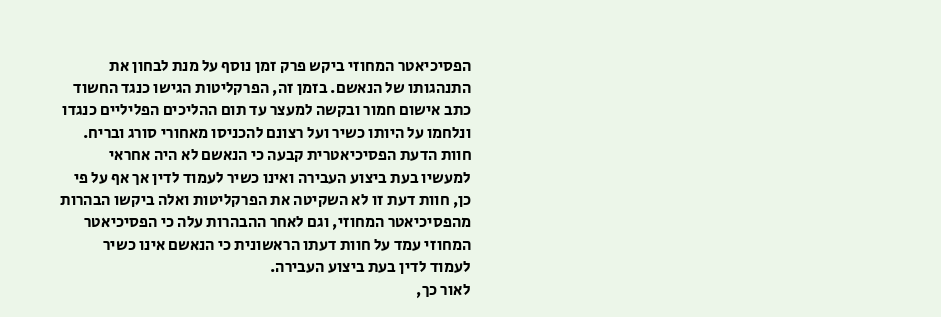הפסיכיאטר המחוזי ביקש פרק זמן נוסף על מנת לבחון את התנהגותו של הנאשם. בזמן זה, הפרקליטות הגישו כנגד החשוד כתב אישום חמור ובקשה למעצר עד תום ההליכים הפליליים כנגדו ונלחמו על היותו כשיר ועל רצונם להכניסו מאחורי סורג ובריח.
חוות הדעת הפסיכיאטרית קבעה כי הנאשם לא היה אחראי למעשיו בעת ביצוע העבירה ואינו כשיר לעמוד לדין אך אף על פי כן, חוות דעת זו לא השקיטה את הפרקליטות ואלה ביקשו הבהרות מהפסיכיאטר המחוזי, וגם לאחר ההבהרות עלה כי הפסיכיאטר המחוזי עמד על חוות דעתו הראשונית כי הנאשם אינו כשיר לעמוד לדין בעת ביצוע העבירה.
לאור כך,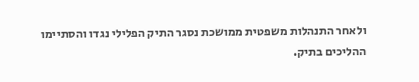ולאחר התנהלות משפטית ממושכת נסגר התיק הפלילי נגדו והסתיימו ההליכים בתיק.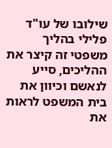שילובו של עו"ד פלילי בהליך משפטי זה קיצר את ההליכים, סייע לנאשם וכיוון את בית המשפט לראות את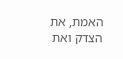האמת, את הצדק ואת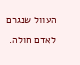העוול שנגרם לאדם חולה.